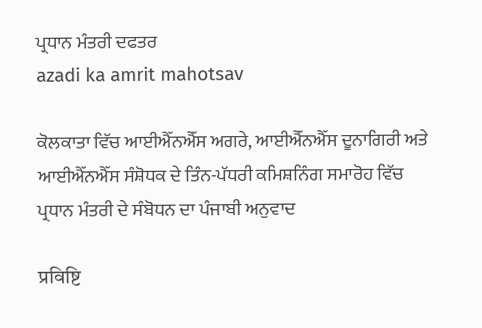ਪ੍ਰਧਾਨ ਮੰਤਰੀ ਦਫਤਰ
azadi ka amrit mahotsav

ਕੋਲਕਾਤਾ ਵਿੱਚ ਆਈਐੱਨਐੱਸ ਅਗਰੇ, ਆਈਐੱਨਐੱਸ ਦੂਨਾਗਿਰੀ ਅਤੇ ਆਈਐੱਨਐੱਸ ਸੰਸ਼ੋਧਕ ਦੇ ਤਿੰਨ-ਪੱਧਰੀ ਕਮਿਸ਼ਨਿੰਗ ਸਮਾਰੋਹ ਵਿੱਚ ਪ੍ਰਧਾਨ ਮੰਤਰੀ ਦੇ ਸੰਬੋਧਨ ਦਾ ਪੰਜਾਬੀ ਅਨੁਵਾਦ

प्रविष्टि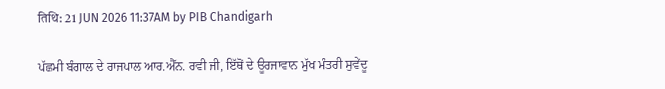तिथि: 21 JUN 2026 11:37AM by PIB Chandigarh

ਪੱਛਮੀ ਬੰਗਾਲ ਦੇ ਰਾਜਪਾਲ ਆਰ.ਐੱਨ. ਰਵੀ ਜੀ, ਇੱਥੋਂ ਦੇ ਊਰਜਾਵਾਨ ਮੁੱਖ ਮੰਤਰੀ ਸੁਵੇਂਦੂ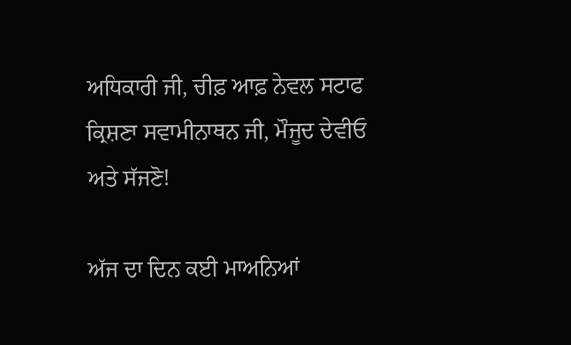ਅਧਿਕਾਰੀ ਜੀ, ਚੀਫ਼ ਆਫ਼ ਨੇਵਲ ਸਟਾਫ ਕ੍ਰਿਸ਼ਣਾ ਸਵਾਮੀਨਾਥਨ ਜੀ, ਮੌਜੂਦ ਦੇਵੀਓ ਅਤੇ ਸੱਜਣੋ!

ਅੱਜ ਦਾ ਦਿਨ ਕਈ ਮਾਅਨਿਆਂ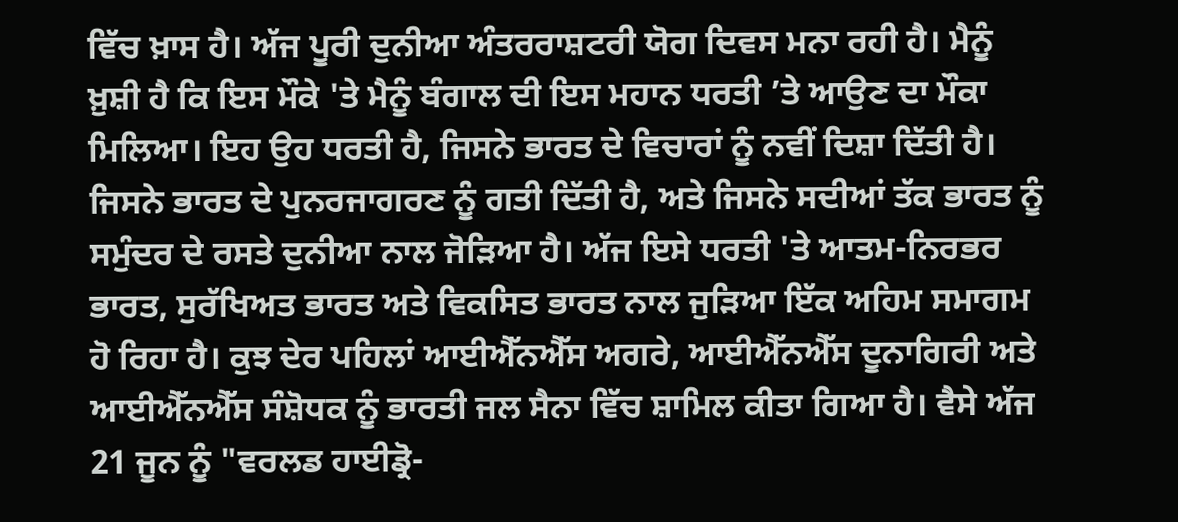ਵਿੱਚ ਖ਼ਾਸ ਹੈ। ਅੱਜ ਪੂਰੀ ਦੁਨੀਆ ਅੰਤਰਰਾਸ਼ਟਰੀ ਯੋਗ ਦਿਵਸ ਮਨਾ ਰਹੀ ਹੈ। ਮੈਨੂੰ ਖ਼ੁਸ਼ੀ ਹੈ ਕਿ ਇਸ ਮੌਕੇ 'ਤੇ ਮੈਨੂੰ ਬੰਗਾਲ ਦੀ ਇਸ ਮਹਾਨ ਧਰਤੀ ’ਤੇ ਆਉਣ ਦਾ ਮੌਕਾ ਮਿਲਿਆ। ਇਹ ਉਹ ਧਰਤੀ ਹੈ, ਜਿਸਨੇ ਭਾਰਤ ਦੇ ਵਿਚਾਰਾਂ ਨੂੰ ਨਵੀਂ ਦਿਸ਼ਾ ਦਿੱਤੀ ਹੈ। ਜਿਸਨੇ ਭਾਰਤ ਦੇ ਪੁਨਰਜਾਗਰਣ ਨੂੰ ਗਤੀ ਦਿੱਤੀ ਹੈ, ਅਤੇ ਜਿਸਨੇ ਸਦੀਆਂ ਤੱਕ ਭਾਰਤ ਨੂੰ ਸਮੁੰਦਰ ਦੇ ਰਸਤੇ ਦੁਨੀਆ ਨਾਲ ਜੋੜਿਆ ਹੈ। ਅੱਜ ਇਸੇ ਧਰਤੀ 'ਤੇ ਆਤਮ-ਨਿਰਭਰ ਭਾਰਤ, ਸੁਰੱਖਿਅਤ ਭਾਰਤ ਅਤੇ ਵਿਕਸਿਤ ਭਾਰਤ ਨਾਲ ਜੁੜਿਆ ਇੱਕ ਅਹਿਮ ਸਮਾਗਮ ਹੋ ਰਿਹਾ ਹੈ। ਕੁਝ ਦੇਰ ਪਹਿਲਾਂ ਆਈਐੱਨਐੱਸ ਅਗਰੇ, ਆਈਐੱਨਐੱਸ ਦੂਨਾਗਿਰੀ ਅਤੇ ਆਈਐੱਨਐੱਸ ਸੰਸ਼ੋਧਕ ਨੂੰ ਭਾਰਤੀ ਜਲ ਸੈਨਾ ਵਿੱਚ ਸ਼ਾਮਿਲ ਕੀਤਾ ਗਿਆ ਹੈ। ਵੈਸੇ ਅੱਜ 21 ਜੂਨ ਨੂੰ "ਵਰਲਡ ਹਾਈਡ੍ਰੋ-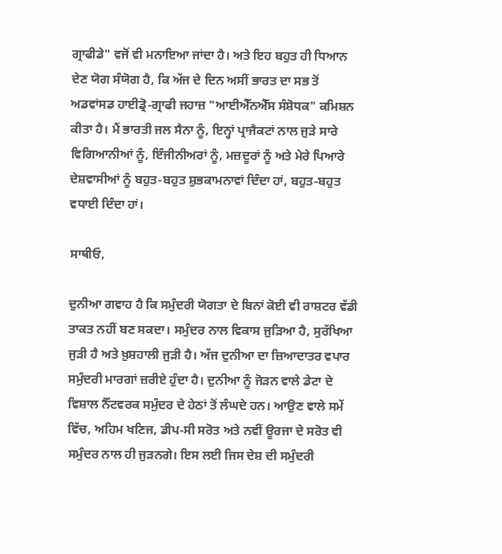ਗ੍ਰਾਫੀਡੇ" ਵਜੋਂ ਵੀ ਮਨਾਇਆ ਜਾਂਦਾ ਹੈ। ਅਤੇ ਇਹ ਬਹੁਤ ਹੀ ਧਿਆਨ ਦੇਣ ਯੋਗ ਸੰਯੋਗ ਹੈ, ਕਿ ਅੱਜ ਦੇ ਦਿਨ ਅਸੀਂ ਭਾਰਤ ਦਾ ਸਭ ਤੋਂ ਅਡਵਾਂਸਡ ਹਾਈਡ੍ਰੋ-ਗ੍ਰਾਫੀ ਜਹਾਜ਼ "ਆਈਐੱਨਐੱਸ ਸੰਸ਼ੋਧਕ" ਕਮਿਸ਼ਨ ਕੀਤਾ ਹੈ। ਮੈਂ ਭਾਰਤੀ ਜਲ ਸੈਨਾ ਨੂੰ, ਇਨ੍ਹਾਂ ਪ੍ਰਾਜੈਕਟਾਂ ਨਾਲ ਜੁੜੇ ਸਾਰੇ ਵਿਗਿਆਨੀਆਂ ਨੂੰ, ਇੰਜੀਨੀਅਰਾਂ ਨੂੰ, ਮਜ਼ਦੂਰਾਂ ਨੂੰ ਅਤੇ ਮੇਰੇ ਪਿਆਰੇ ਦੇਸ਼ਵਾਸੀਆਂ ਨੂੰ ਬਹੁਤ-ਬਹੁਤ ਸ਼ੁਭਕਾਮਨਾਵਾਂ ਦਿੰਦਾ ਹਾਂ, ਬਹੁਤ-ਬਹੁਤ ਵਧਾਈ ਦਿੰਦਾ ਹਾਂ।

ਸਾਥੀਓ,

ਦੁਨੀਆ ਗਵਾਹ ਹੈ ਕਿ ਸਮੁੰਦਰੀ ਯੋਗਤਾ ਦੇ ਬਿਨਾਂ ਕੋਈ ਵੀ ਰਾਸ਼ਟਰ ਵੱਡੀ ਤਾਕਤ ਨਹੀਂ ਬਣ ਸਕਦਾ। ਸਮੁੰਦਰ ਨਾਲ ਵਿਕਾਸ ਜੁੜਿਆ ਹੈ, ਸੁਰੱਖਿਆ ਜੁੜੀ ਹੈ ਅਤੇ ਖ਼ੁਸ਼ਹਾਲੀ ਜੁੜੀ ਹੈ। ਅੱਜ ਦੁਨੀਆ ਦਾ ਜ਼ਿਆਦਾਤਰ ਵਪਾਰ ਸਮੁੰਦਰੀ ਮਾਰਗਾਂ ਜ਼ਰੀਏ ਹੁੰਦਾ ਹੈ। ਦੁਨੀਆ ਨੂੰ ਜੋੜਨ ਵਾਲੇ ਡੇਟਾ ਦੇ ਵਿਸ਼ਾਲ ਨੈੱਟਵਰਕ ਸਮੁੰਦਰ ਦੇ ਹੇਠਾਂ ਤੋਂ ਲੰਘਦੇ ਹਨ। ਆਉਣ ਵਾਲੇ ਸਮੇਂ ਵਿੱਚ, ਅਹਿਮ ਖਣਿਜ, ਡੀਪ-ਸੀ ਸਰੋਤ ਅਤੇ ਨਵੀਂ ਊਰਜਾ ਦੇ ਸਰੋਤ ਵੀ ਸਮੁੰਦਰ ਨਾਲ ਹੀ ਜੁੜਨਗੇ। ਇਸ ਲਈ ਜਿਸ ਦੇਸ਼ ਦੀ ਸਮੁੰਦਰੀ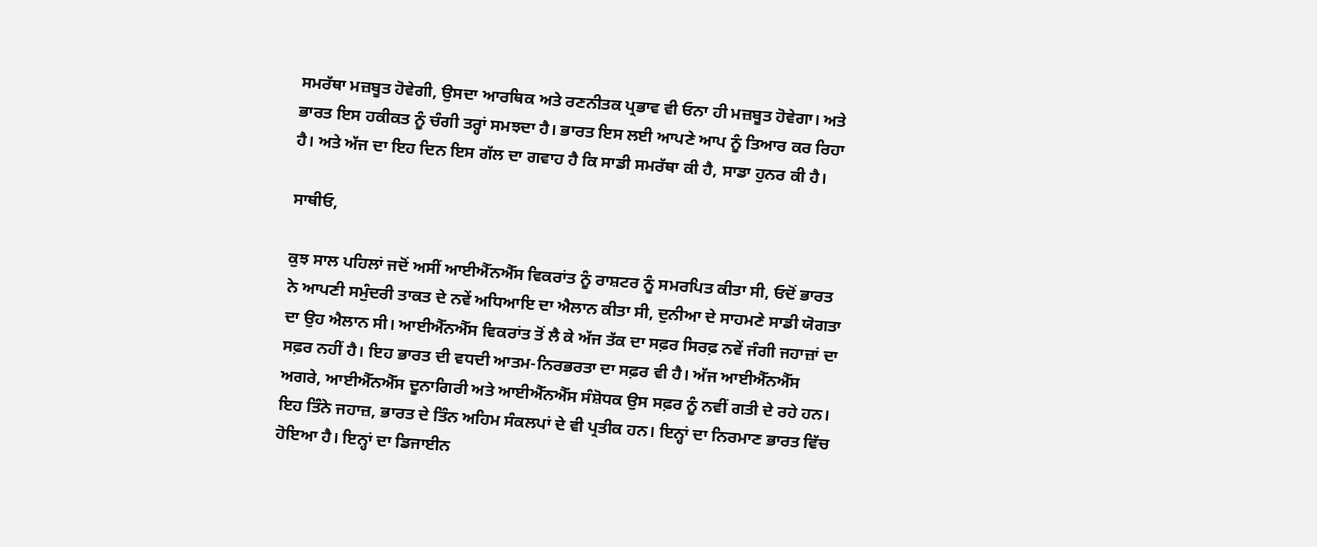ਸਮਰੱਥਾ ਮਜ਼ਬੂਤ ਹੋਵੇਗੀ, ਉਸਦਾ ਆਰਥਿਕ ਅਤੇ ਰਣਨੀਤਕ ਪ੍ਰਭਾਵ ਵੀ ਓਨਾ ਹੀ ਮਜ਼ਬੂਤ ਹੋਵੇਗਾ। ਅਤੇ ਭਾਰਤ ਇਸ ਹਕੀਕਤ ਨੂੰ ਚੰਗੀ ਤਰ੍ਹਾਂ ਸਮਝਦਾ ਹੈ। ਭਾਰਤ ਇਸ ਲਈ ਆਪਣੇ ਆਪ ਨੂੰ ਤਿਆਰ ਕਰ ਰਿਹਾ ਹੈ। ਅਤੇ ਅੱਜ ਦਾ ਇਹ ਦਿਨ ਇਸ ਗੱਲ ਦਾ ਗਵਾਹ ਹੈ ਕਿ ਸਾਡੀ ਸਮਰੱਥਾ ਕੀ ਹੈ, ਸਾਡਾ ਹੁਨਰ ਕੀ ਹੈ।

ਸਾਥੀਓ,

ਕੁਝ ਸਾਲ ਪਹਿਲਾਂ ਜਦੋਂ ਅਸੀਂ ਆਈਐੱਨਐੱਸ ਵਿਕਰਾਂਤ ਨੂੰ ਰਾਸ਼ਟਰ ਨੂੰ ਸਮਰਪਿਤ ਕੀਤਾ ਸੀ, ਓਦੋਂ ਭਾਰਤ ਨੇ ਆਪਣੀ ਸਮੁੰਦਰੀ ਤਾਕਤ ਦੇ ਨਵੇਂ ਅਧਿਆਇ ਦਾ ਐਲਾਨ ਕੀਤਾ ਸੀ, ਦੁਨੀਆ ਦੇ ਸਾਹਮਣੇ ਸਾਡੀ ਯੋਗਤਾ ਦਾ ਉਹ ਐਲਾਨ ਸੀ। ਆਈਐੱਨਐੱਸ ਵਿਕਰਾਂਤ ਤੋਂ ਲੈ ਕੇ ਅੱਜ ਤੱਕ ਦਾ ਸਫ਼ਰ ਸਿਰਫ਼ ਨਵੇਂ ਜੰਗੀ ਜਹਾਜ਼ਾਂ ਦਾ ਸਫ਼ਰ ਨਹੀਂ ਹੈ। ਇਹ ਭਾਰਤ ਦੀ ਵਧਦੀ ਆਤਮ-ਨਿਰਭਰਤਾ ਦਾ ਸਫ਼ਰ ਵੀ ਹੈ। ਅੱਜ ਆਈਐੱਨਐੱਸ ਅਗਰੇ, ਆਈਐੱਨਐੱਸ ਦੂਨਾਗਿਰੀ ਅਤੇ ਆਈਐੱਨਐੱਸ ਸੰਸ਼ੋਧਕ ਉਸ ਸਫ਼ਰ ਨੂੰ ਨਵੀਂ ਗਤੀ ਦੇ ਰਹੇ ਹਨ। ਇਹ ਤਿੰਨੇ ਜਹਾਜ਼, ਭਾਰਤ ਦੇ ਤਿੰਨ ਅਹਿਮ ਸੰਕਲਪਾਂ ਦੇ ਵੀ ਪ੍ਰਤੀਕ ਹਨ। ਇਨ੍ਹਾਂ ਦਾ ਨਿਰਮਾਣ ਭਾਰਤ ਵਿੱਚ ਹੋਇਆ ਹੈ। ਇਨ੍ਹਾਂ ਦਾ ਡਿਜਾਈਨ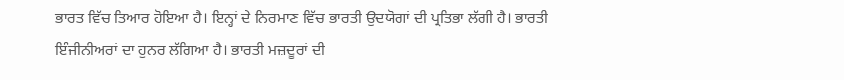ਭਾਰਤ ਵਿੱਚ ਤਿਆਰ ਹੋਇਆ ਹੈ। ਇਨ੍ਹਾਂ ਦੇ ਨਿਰਮਾਣ ਵਿੱਚ ਭਾਰਤੀ ਉਦਯੋਗਾਂ ਦੀ ਪ੍ਰਤਿਭਾ ਲੱਗੀ ਹੈ। ਭਾਰਤੀ ਇੰਜੀਨੀਅਰਾਂ ਦਾ ਹੁਨਰ ਲੱਗਿਆ ਹੈ। ਭਾਰਤੀ ਮਜ਼ਦੂਰਾਂ ਦੀ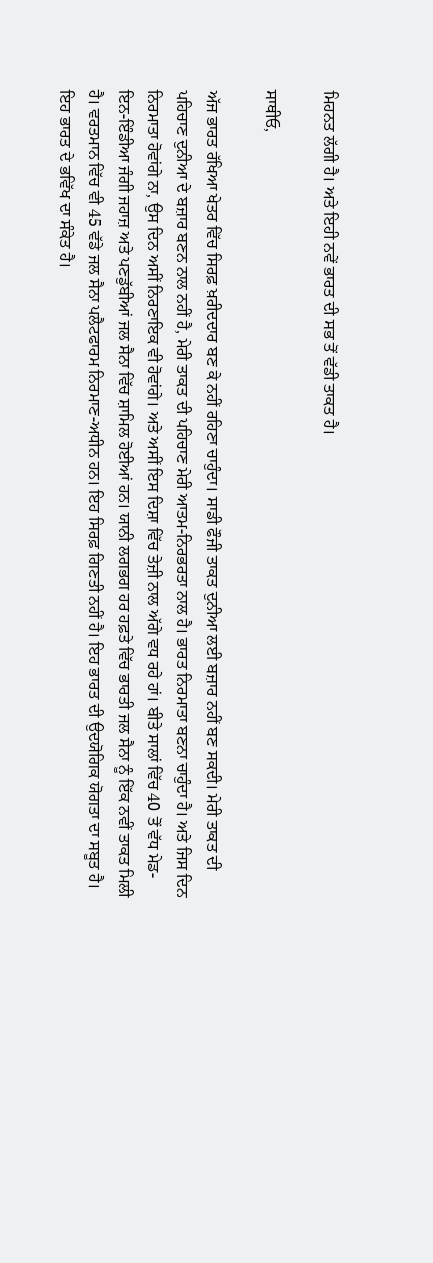ਮਿਹਨਤ ਲੱਗੀ ਹੈ। ਅਤੇ ਇਹੀ ਨਵੇਂ ਭਾਰਤ ਦੀ ਸਭ ਤੋਂ ਵੱਡੀ ਤਾਕਤ ਹੈ।

ਸਾਥੀਓ,

ਅੱਜ ਭਾਰਤ ਰੱਖਿਆ ਖੇਤਰ ਵਿੱਚ ਸਿਰਫ਼ ਖ਼ਰੀਦਦਾਰ ਬਣ ਕੇ ਨਹੀਂ ਰਹਿਣਾ ਚਾਹੁੰਦਾ। ਸਾਡੀ ਫੌਜੀ ਤਾਕਤ ਦੁਨੀਆ ਲਈ ਬਜ਼ਾਰ ਨਹੀਂ ਬਣ ਸਕਦੀ। ਮੇਰੀ ਤਾਕਤ ਦੀ ਪਹਿਚਾਣ ਦੁਨੀਆ ਦੇ ਬਜ਼ਾਰ ਬਣਨ ਨਾਲ ਨਹੀਂ ਹੈ, ਮੇਰੀ ਤਾਕਤ ਦੀ ਪਹਿਚਾਣ ਮੇਰੀ ਆਤਮ-ਨਿਰਭਰਤਾ ਨਾਲ ਹੈ। ਭਾਰਤ ਨਿਰਮਾਤਾ ਬਣਨਾ ਚਾਹੁੰਦਾ ਹੈ। ਅਤੇ ਜਿਸ ਦਿਨ ਨਿਰਮਾਤਾ ਹੋਵਾਂਗੇ ਨਾ, ਉਸ ਦਿਨ ਅਸੀਂ ਨਿਰਣਾਇਕ ਵੀ ਹੋਵਾਂਗੇ। ਅਤੇ ਅਸੀਂ ਇਸ ਦਿਸ਼ਾ ਵਿੱਚ ਤੇਜ਼ੀ ਨਾਲ ਅੱਗੇ ਵਧ ਰਹੇ ਹਾਂ। ਬੀਤੇ ਸਾਲਾਂ ਵਿੱਚ 40 ਤੋਂ ਵੱਧ ਮੇਡ-ਇਨ-ਇੰਡੀਆ ਜੰਗੀ ਜਹਾਜ਼ ਅਤੇ ਪਣਡੁੱਬੀਆਂ ਜਲ ਸੈਨਾ ਵਿੱਚ ਸ਼ਾਮਿਲ ਹੋਈਆਂ ਹਨ। ਯਾਨੀ ਲਗਭਗ ਹਰ ਹਫ਼ਤੇ ਵਿੱਚ ਭਾਰਤੀ ਜਲ ਸੈਨਾ ਨੂੰ ਇੱਕ ਨਵੀਂ ਤਾਕਤ ਮਿਲੀ ਹੈ। ਵਰਤਮਾਨ ਵਿੱਚ ਵੀ 45 ਵੱਡੇ ਜਲ ਸੈਨਾ ਪਲੈਟਫਾਰਮ ਨਿਰਮਾਣ-ਅਧੀਨ ਹਨ। ਇਹ ਸਿਰਫ਼ ਗਿਣਤੀ ਨਹੀਂ ਹੈ। ਇਹ ਭਾਰਤ ਦੀ ਉਦਯੋਗਿਕ ਯੋਗਤਾ ਦਾ ਸਬੂਤ ਹੈ। ਇਹ ਭਾਰਤ ਦੇ ਭਵਿੱਖ ਦਾ ਸੰਕੇਤ ਹੈ।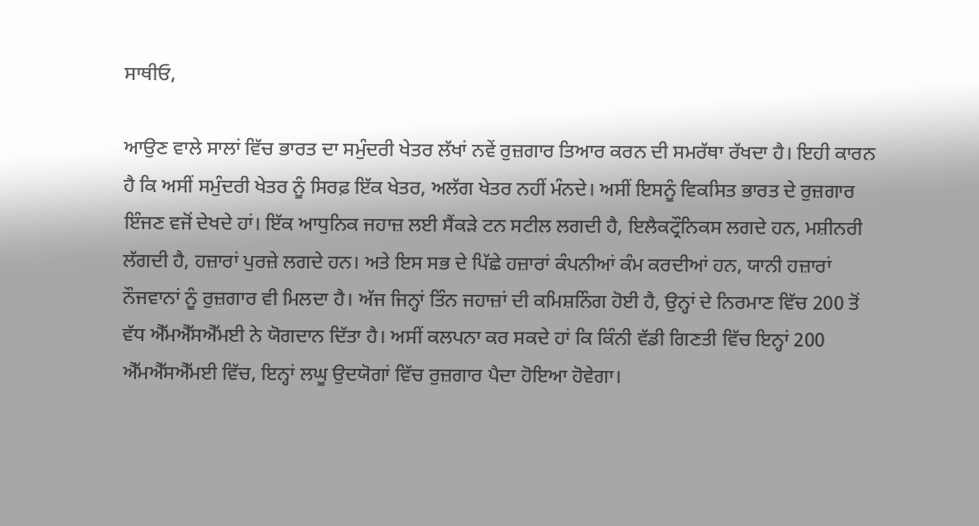ਸਾਥੀਓ,

ਆਉਣ ਵਾਲੇ ਸਾਲਾਂ ਵਿੱਚ ਭਾਰਤ ਦਾ ਸਮੁੰਦਰੀ ਖੇਤਰ ਲੱਖਾਂ ਨਵੇਂ ਰੁਜ਼ਗਾਰ ਤਿਆਰ ਕਰਨ ਦੀ ਸਮਰੱਥਾ ਰੱਖਦਾ ਹੈ। ਇਹੀ ਕਾਰਨ ਹੈ ਕਿ ਅਸੀਂ ਸਮੁੰਦਰੀ ਖੇਤਰ ਨੂੰ ਸਿਰਫ਼ ਇੱਕ ਖੇਤਰ, ਅਲੱਗ ਖੇਤਰ ਨਹੀਂ ਮੰਨਦੇ। ਅਸੀਂ ਇਸਨੂੰ ਵਿਕਸਿਤ ਭਾਰਤ ਦੇ ਰੁਜ਼ਗਾਰ ਇੰਜਣ ਵਜੋਂ ਦੇਖਦੇ ਹਾਂ। ਇੱਕ ਆਧੁਨਿਕ ਜਹਾਜ਼ ਲਈ ਸੈਂਕੜੇ ਟਨ ਸਟੀਲ ਲਗਦੀ ਹੈ, ਇਲੈਕਟ੍ਰੌਨਿਕਸ ਲਗਦੇ ਹਨ, ਮਸ਼ੀਨਰੀ ਲੱਗਦੀ ਹੈ, ਹਜ਼ਾਰਾਂ ਪੁਰਜ਼ੇ ਲਗਦੇ ਹਨ। ਅਤੇ ਇਸ ਸਭ ਦੇ ਪਿੱਛੇ ਹਜ਼ਾਰਾਂ ਕੰਪਨੀਆਂ ਕੰਮ ਕਰਦੀਆਂ ਹਨ, ਯਾਨੀ ਹਜ਼ਾਰਾਂ ਨੌਜਵਾਨਾਂ ਨੂੰ ਰੁਜ਼ਗਾਰ ਵੀ ਮਿਲਦਾ ਹੈ। ਅੱਜ ਜਿਨ੍ਹਾਂ ਤਿੰਨ ਜਹਾਜ਼ਾਂ ਦੀ ਕਮਿਸ਼ਨਿੰਗ ਹੋਈ ਹੈ, ਉਨ੍ਹਾਂ ਦੇ ਨਿਰਮਾਣ ਵਿੱਚ 200 ਤੋਂ ਵੱਧ ਐੱਮਐੱਸਐੱਮਈ ਨੇ ਯੋਗਦਾਨ ਦਿੱਤਾ ਹੈ। ਅਸੀਂ ਕਲਪਨਾ ਕਰ ਸਕਦੇ ਹਾਂ ਕਿ ਕਿੰਨੀ ਵੱਡੀ ਗਿਣਤੀ ਵਿੱਚ ਇਨ੍ਹਾਂ 200 ਐੱਮਐੱਸਐੱਮਈ ਵਿੱਚ, ਇਨ੍ਹਾਂ ਲਘੂ ਉਦਯੋਗਾਂ ਵਿੱਚ ਰੁਜ਼ਗਾਰ ਪੈਦਾ ਹੋਇਆ ਹੋਵੇਗਾ।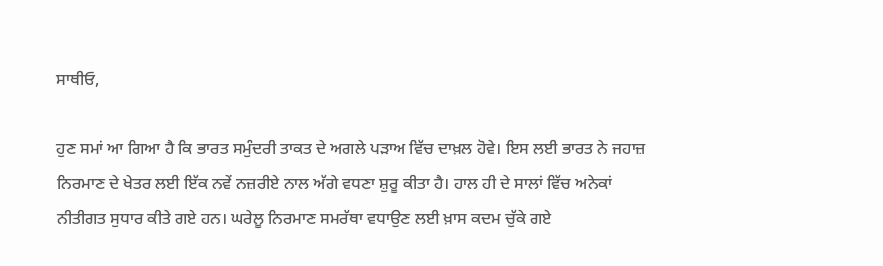ਸਾਥੀਓ,

ਹੁਣ ਸਮਾਂ ਆ ਗਿਆ ਹੈ ਕਿ ਭਾਰਤ ਸਮੁੰਦਰੀ ਤਾਕਤ ਦੇ ਅਗਲੇ ਪੜਾਅ ਵਿੱਚ ਦਾਖ਼ਲ ਹੋਵੇ। ਇਸ ਲਈ ਭਾਰਤ ਨੇ ਜਹਾਜ਼ ਨਿਰਮਾਣ ਦੇ ਖੇਤਰ ਲਈ ਇੱਕ ਨਵੇਂ ਨਜ਼ਰੀਏ ਨਾਲ ਅੱਗੇ ਵਧਣਾ ਸ਼ੁਰੂ ਕੀਤਾ ਹੈ। ਹਾਲ ਹੀ ਦੇ ਸਾਲਾਂ ਵਿੱਚ ਅਨੇਕਾਂ ਨੀਤੀਗਤ ਸੁਧਾਰ ਕੀਤੇ ਗਏ ਹਨ। ਘਰੇਲੂ ਨਿਰਮਾਣ ਸਮਰੱਥਾ ਵਧਾਉਣ ਲਈ ਖ਼ਾਸ ਕਦਮ ਚੁੱਕੇ ਗਏ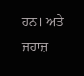ਹਨ। ਅਤੇ ਜਹਾਜ਼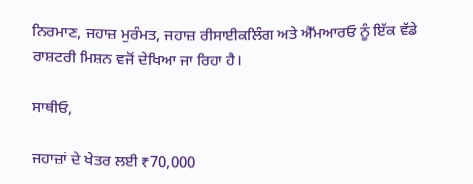ਨਿਰਮਾਣ, ਜਹਾਜ਼ ਮੁਰੰਮਤ, ਜਹਾਜ਼ ਰੀਸਾਈਕਲਿੰਗ ਅਤੇ ਐੱਮਆਰਓ ਨੂੰ ਇੱਕ ਵੱਡੇ ਰਾਸ਼ਟਰੀ ਮਿਸ਼ਨ ਵਜੋਂ ਦੇਖਿਆ ਜਾ ਰਿਹਾ ਹੈ।

ਸਾਥੀਓ,

ਜਹਾਜ਼ਾਂ ਦੇ ਖੇਤਰ ਲਈ ₹70,000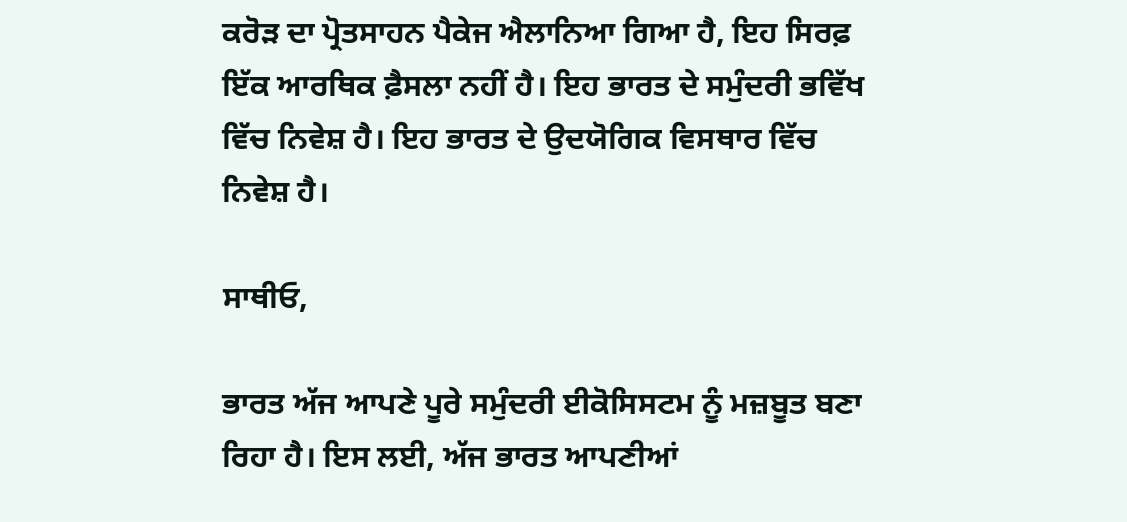ਕਰੋੜ ਦਾ ਪ੍ਰੋਤਸਾਹਨ ਪੈਕੇਜ ਐਲਾਨਿਆ ਗਿਆ ਹੈ, ਇਹ ਸਿਰਫ਼ ਇੱਕ ਆਰਥਿਕ ਫ਼ੈਸਲਾ ਨਹੀਂ ਹੈ। ਇਹ ਭਾਰਤ ਦੇ ਸਮੁੰਦਰੀ ਭਵਿੱਖ ਵਿੱਚ ਨਿਵੇਸ਼ ਹੈ। ਇਹ ਭਾਰਤ ਦੇ ਉਦਯੋਗਿਕ ਵਿਸਥਾਰ ਵਿੱਚ ਨਿਵੇਸ਼ ਹੈ।

ਸਾਥੀਓ,

ਭਾਰਤ ਅੱਜ ਆਪਣੇ ਪੂਰੇ ਸਮੁੰਦਰੀ ਈਕੋਸਿਸਟਮ ਨੂੰ ਮਜ਼ਬੂਤ ਬਣਾ ਰਿਹਾ ਹੈ। ਇਸ ਲਈ, ਅੱਜ ਭਾਰਤ ਆਪਣੀਆਂ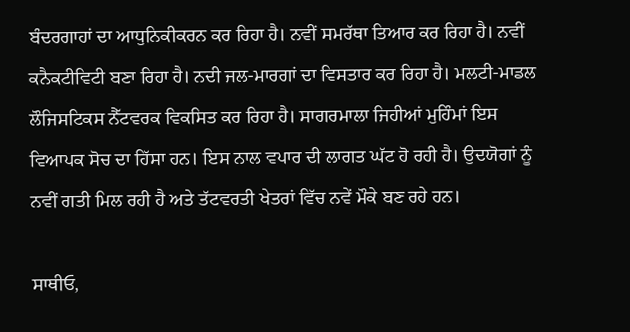ਬੰਦਰਗਾਹਾਂ ਦਾ ਆਧੁਨਿਕੀਕਰਨ ਕਰ ਰਿਹਾ ਹੈ। ਨਵੀਂ ਸਮਰੱਥਾ ਤਿਆਰ ਕਰ ਰਿਹਾ ਹੈ। ਨਵੀਂ ਕਨੈਕਟੀਵਿਟੀ ਬਣਾ ਰਿਹਾ ਹੈ। ਨਦੀ ਜਲ-ਮਾਰਗਾਂ ਦਾ ਵਿਸਤਾਰ ਕਰ ਰਿਹਾ ਹੈ। ਮਲਟੀ-ਮਾਡਲ ਲੌਜਿਸਟਿਕਸ ਨੈੱਟਵਰਕ ਵਿਕਸਿਤ ਕਰ ਰਿਹਾ ਹੈ। ਸਾਗਰਮਾਲਾ ਜਿਹੀਆਂ ਮੁਹਿੰਮਾਂ ਇਸ ਵਿਆਪਕ ਸੋਚ ਦਾ ਹਿੱਸਾ ਹਨ। ਇਸ ਨਾਲ ਵਪਾਰ ਦੀ ਲਾਗਤ ਘੱਟ ਹੋ ਰਹੀ ਹੈ। ਉਦਯੋਗਾਂ ਨੂੰ ਨਵੀਂ ਗਤੀ ਮਿਲ ਰਹੀ ਹੈ ਅਤੇ ਤੱਟਵਰਤੀ ਖੇਤਰਾਂ ਵਿੱਚ ਨਵੇਂ ਮੌਕੇ ਬਣ ਰਹੇ ਹਨ।

ਸਾਥੀਓ,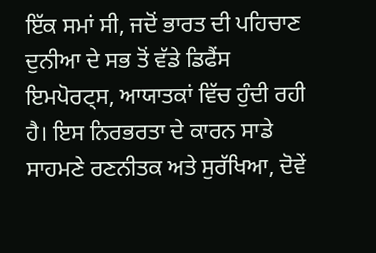ਇੱਕ ਸਮਾਂ ਸੀ, ਜਦੋਂ ਭਾਰਤ ਦੀ ਪਹਿਚਾਣ ਦੁਨੀਆ ਦੇ ਸਭ ਤੋਂ ਵੱਡੇ ਡਿਫੈਂਸ ਇਮਪੋਰਟ੍ਸ, ਆਯਾਤਕਾਂ ਵਿੱਚ ਹੁੰਦੀ ਰਹੀ ਹੈ। ਇਸ ਨਿਰਭਰਤਾ ਦੇ ਕਾਰਨ ਸਾਡੇ ਸਾਹਮਣੇ ਰਣਨੀਤਕ ਅਤੇ ਸੁਰੱਖਿਆ, ਦੋਵੇਂ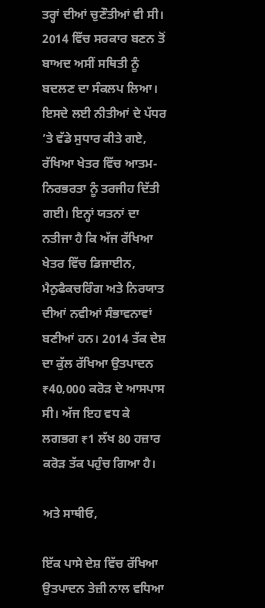ਤਰ੍ਹਾਂ ਦੀਆਂ ਚੁਣੌਤੀਆਂ ਵੀ ਸੀ। 2014 ਵਿੱਚ ਸਰਕਾਰ ਬਣਨ ਤੋਂ ਬਾਅਦ ਅਸੀਂ ਸਥਿਤੀ ਨੂੰ ਬਦਲਣ ਦਾ ਸੰਕਲਪ ਲਿਆ। ਇਸਦੇ ਲਈ ਨੀਤੀਆਂ ਦੇ ਪੱਧਰ ’ਤੇ ਵੱਡੇ ਸੁਧਾਰ ਕੀਤੇ ਗਏ, ਰੱਖਿਆ ਖੇਤਰ ਵਿੱਚ ਆਤਮ-ਨਿਰਭਰਤਾ ਨੂੰ ਤਰਜੀਹ ਦਿੱਤੀ ਗਈ। ਇਨ੍ਹਾਂ ਯਤਨਾਂ ਦਾ ਨਤੀਜਾ ਹੈ ਕਿ ਅੱਜ ਰੱਖਿਆ ਖੇਤਰ ਵਿੱਚ ਡਿਜਾਈਨ, ਮੈਨੁਫੈਕਚਰਿੰਗ ਅਤੇ ਨਿਰਯਾਤ ਦੀਆਂ ਨਵੀਆਂ ਸੰਭਾਵਨਾਵਾਂ ਬਣੀਆਂ ਹਨ। 2014 ਤੱਕ ਦੇਸ਼ ਦਾ ਕੁੱਲ ਰੱਖਿਆ ਉਤਪਾਦਨ ₹40,000 ਕਰੋੜ ਦੇ ਆਸਪਾਸ ਸੀ। ਅੱਜ ਇਹ ਵਧ ਕੇ ਲਗਭਗ ₹1 ਲੱਖ 80 ਹਜ਼ਾਰ ਕਰੋੜ ਤੱਕ ਪਹੁੰਚ ਗਿਆ ਹੈ।

ਅਤੇ ਸਾਥੀਓ,

ਇੱਕ ਪਾਸੇ ਦੇਸ਼ ਵਿੱਚ ਰੱਖਿਆ ਉਤਪਾਦਨ ਤੇਜ਼ੀ ਨਾਲ ਵਧਿਆ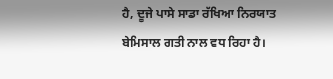ਹੈ, ਦੂਜੇ ਪਾਸੇ ਸਾਡਾ ਰੱਖਿਆ ਨਿਰਯਾਤ ਬੇਮਿਸਾਲ ਗਤੀ ਨਾਲ ਵਧ ਰਿਹਾ ਹੈ।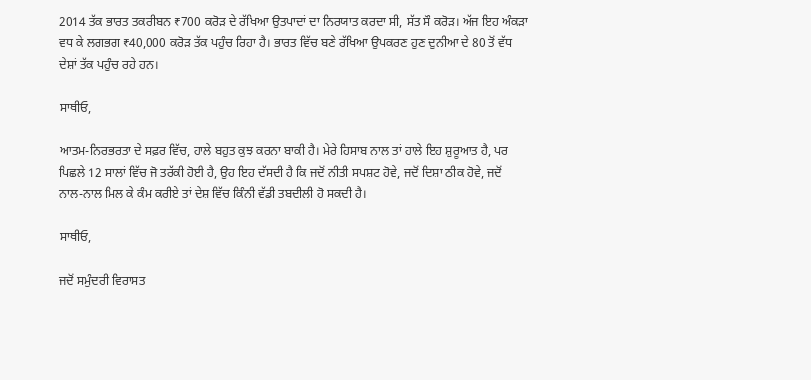2014 ਤੱਕ ਭਾਰਤ ਤਕਰੀਬਨ ₹700 ਕਰੋੜ ਦੇ ਰੱਖਿਆ ਉਤਪਾਦਾਂ ਦਾ ਨਿਰਯਾਤ ਕਰਦਾ ਸੀ, ਸੱਤ ਸੌ ਕਰੋੜ। ਅੱਜ ਇਹ ਅੰਕੜਾ ਵਧ ਕੇ ਲਗਭਗ ₹40,000 ਕਰੋੜ ਤੱਕ ਪਹੁੰਚ ਰਿਹਾ ਹੈ। ਭਾਰਤ ਵਿੱਚ ਬਣੇ ਰੱਖਿਆ ਉਪਕਰਣ ਹੁਣ ਦੁਨੀਆ ਦੇ 80 ਤੋਂ ਵੱਧ ਦੇਸ਼ਾਂ ਤੱਕ ਪਹੁੰਚ ਰਹੇ ਹਨ।

ਸਾਥੀਓ,

ਆਤਮ-ਨਿਰਭਰਤਾ ਦੇ ਸਫ਼ਰ ਵਿੱਚ, ਹਾਲੇ ਬਹੁਤ ਕੁਝ ਕਰਨਾ ਬਾਕੀ ਹੈ। ਮੇਰੇ ਹਿਸਾਬ ਨਾਲ ਤਾਂ ਹਾਲੇ ਇਹ ਸ਼ੁਰੂਆਤ ਹੈ, ਪਰ ਪਿਛਲੇ 12 ਸਾਲਾਂ ਵਿੱਚ ਜੋ ਤਰੱਕੀ ਹੋਈ ਹੈ, ਉਹ ਇਹ ਦੱਸਦੀ ਹੈ ਕਿ ਜਦੋਂ ਨੀਤੀ ਸਪਸ਼ਟ ਹੋਵੇ, ਜਦੋਂ ਦਿਸ਼ਾ ਠੀਕ ਹੋਵੇ, ਜਦੋਂ ਨਾਲ-ਨਾਲ ਮਿਲ ਕੇ ਕੰਮ ਕਰੀਏ ਤਾਂ ਦੇਸ਼ ਵਿੱਚ ਕਿੰਨੀ ਵੱਡੀ ਤਬਦੀਲੀ ਹੋ ਸਕਦੀ ਹੈ।

ਸਾਥੀਓ,

ਜਦੋਂ ਸਮੁੰਦਰੀ ਵਿਰਾਸਤ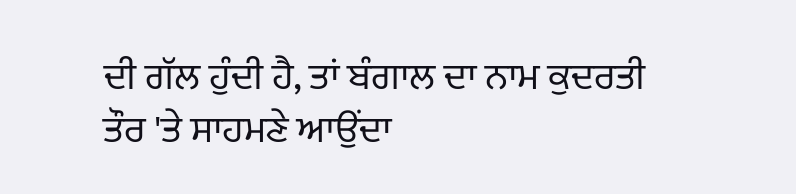ਦੀ ਗੱਲ ਹੁੰਦੀ ਹੈ, ਤਾਂ ਬੰਗਾਲ ਦਾ ਨਾਮ ਕੁਦਰਤੀ ਤੌਰ 'ਤੇ ਸਾਹਮਣੇ ਆਉਂਦਾ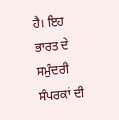ਹੈ। ਇਹ ਭਾਰਤ ਦੇ ਸਮੁੰਦਰੀ ਸੰਪਰਕਾਂ ਦੀ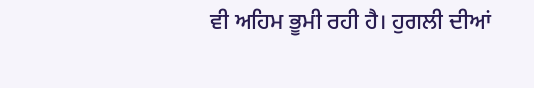ਵੀ ਅਹਿਮ ਭੂਮੀ ਰਹੀ ਹੈ। ਹੁਗਲੀ ਦੀਆਂ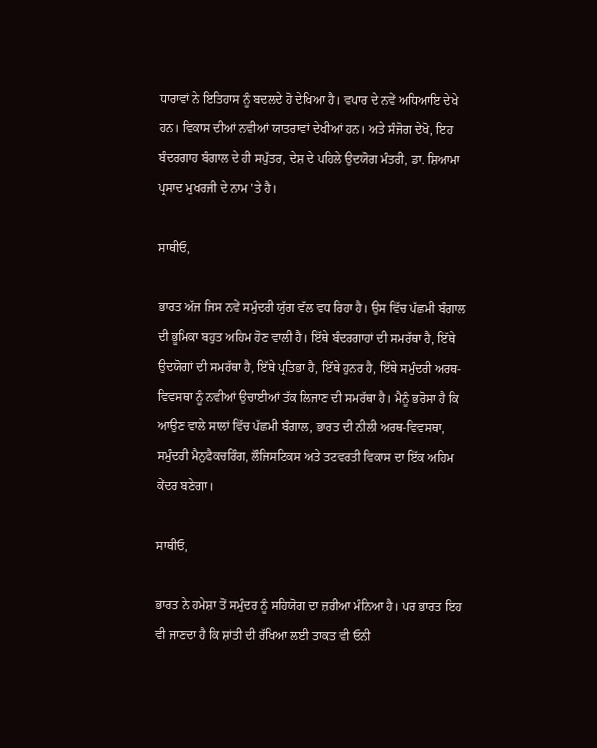ਧਾਰਾਵਾਂ ਨੇ ਇਤਿਹਾਸ ਨੂੰ ਬਦਲਦੇ ਹੋ ਦੇਖਿਆ ਹੈ। ਵਪਾਰ ਦੇ ਨਵੇਂ ਅਧਿਆਇ ਦੇਖੇ ਹਨ। ਵਿਕਾਸ ਦੀਆਂ ਨਵੀਆਂ ਯਾਤਰਾਵਾਂ ਦੇਖੀਆਂ ਹਨ। ਅਤੇ ਸੰਜੋਗ ਦੇਖੋ, ਇਹ ਬੰਦਰਗਾਹ ਬੰਗਾਲ ਦੇ ਹੀ ਸਪੁੱਤਰ, ਦੇਸ਼ ਦੇ ਪਹਿਲੇ ਉਦਯੋਗ ਮੰਤਰੀ, ਡਾ. ਸ਼ਿਆਮਾ ਪ੍ਰਸਾਦ ਮੁਖਰਜੀ ਦੇ ਨਾਮ 'ਤੇ ਹੈ।

ਸਾਥੀਓ,

ਭਾਰਤ ਅੱਜ ਜਿਸ ਨਵੇਂ ਸਮੁੰਦਰੀ ਯੁੱਗ ਵੱਲ ਵਧ ਰਿਹਾ ਹੈ। ਉਸ ਵਿੱਚ ਪੱਛਮੀ ਬੰਗਾਲ ਦੀ ਭੂਮਿਕਾ ਬਹੁਤ ਅਹਿਮ ਹੋਣ ਵਾਲੀ ਹੈ। ਇੱਥੇ ਬੰਦਰਗਾਹਾਂ ਦੀ ਸਮਰੱਥਾ ਹੈ, ਇੱਥੇ ਉਦਯੋਗਾਂ ਦੀ ਸਮਰੱਥਾ ਹੈ, ਇੱਥੇ ਪ੍ਰਤਿਭਾ ਹੈ, ਇੱਥੇ ਹੁਨਰ ਹੈ, ਇੱਥੇ ਸਮੁੰਦਰੀ ਅਰਥ-ਵਿਵਸਥਾ ਨੂੰ ਨਵੀਆਂ ਉਚਾਈਆਂ ਤੱਕ ਲਿਜਾਣ ਦੀ ਸਮਰੱਥਾ ਹੈ। ਮੈਨੂੰ ਭਰੋਸਾ ਹੈ ਕਿ ਆਉਣ ਵਾਲੇ ਸਾਲਾਂ ਵਿੱਚ ਪੱਛਮੀ ਬੰਗਾਲ, ਭਾਰਤ ਦੀ ਨੀਲੀ ਅਰਥ-ਵਿਵਸਥਾ, ਸਮੁੰਦਰੀ ਮੈਨੁਫੈਕਚਰਿੰਗ, ਲੌਜਿਸਟਿਕਸ ਅਤੇ ਤਟਵਰਤੀ ਵਿਕਾਸ ਦਾ ਇੱਕ ਅਹਿਮ ਕੇਂਦਰ ਬਣੇਗਾ।

ਸਾਥੀਓ,

ਭਾਰਤ ਨੇ ਹਮੇਸ਼ਾ ਤੋਂ ਸਮੁੰਦਰ ਨੂੰ ਸਹਿਯੋਗ ਦਾ ਜ਼ਰੀਆ ਮੰਨਿਆ ਹੈ। ਪਰ ਭਾਰਤ ਇਹ ਵੀ ਜਾਣਦਾ ਹੈ ਕਿ ਸ਼ਾਂਤੀ ਦੀ ਰੱਖਿਆ ਲਈ ਤਾਕਤ ਵੀ ਓਨੀ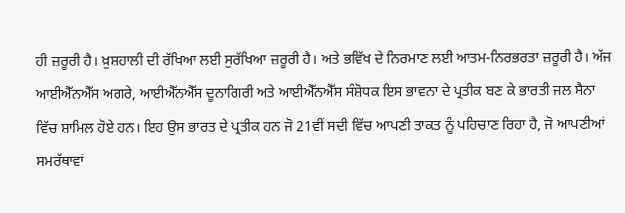ਹੀ ਜ਼ਰੂਰੀ ਹੈ। ਖ਼ੁਸ਼ਹਾਲੀ ਦੀ ਰੱਖਿਆ ਲਈ ਸੁਰੱਖਿਆ ਜ਼ਰੂਰੀ ਹੈ। ਅਤੇ ਭਵਿੱਖ ਦੇ ਨਿਰਮਾਣ ਲਈ ਆਤਮ-ਨਿਰਭਰਤਾ ਜ਼ਰੂਰੀ ਹੈ। ਅੱਜ ਆਈਐੱਨਐੱਸ ਅਗਰੇ, ਆਈਐੱਨਐੱਸ ਦੂਨਾਗਿਰੀ ਅਤੇ ਆਈਐੱਨਐੱਸ ਸੰਸ਼ੋਧਕ ਇਸ ਭਾਵਨਾ ਦੇ ਪ੍ਰਤੀਕ ਬਣ ਕੇ ਭਾਰਤੀ ਜਲ ਸੈਨਾ ਵਿੱਚ ਸ਼ਾਮਿਲ ਹੋਏ ਹਨ। ਇਹ ਉਸ ਭਾਰਤ ਦੇ ਪ੍ਰਤੀਕ ਹਨ ਜੋ 21ਵੀਂ ਸਦੀ ਵਿੱਚ ਆਪਣੀ ਤਾਕਤ ਨੂੰ ਪਹਿਚਾਣ ਰਿਹਾ ਹੈ, ਜੋ ਆਪਣੀਆਂ ਸਮਰੱਥਾਵਾਂ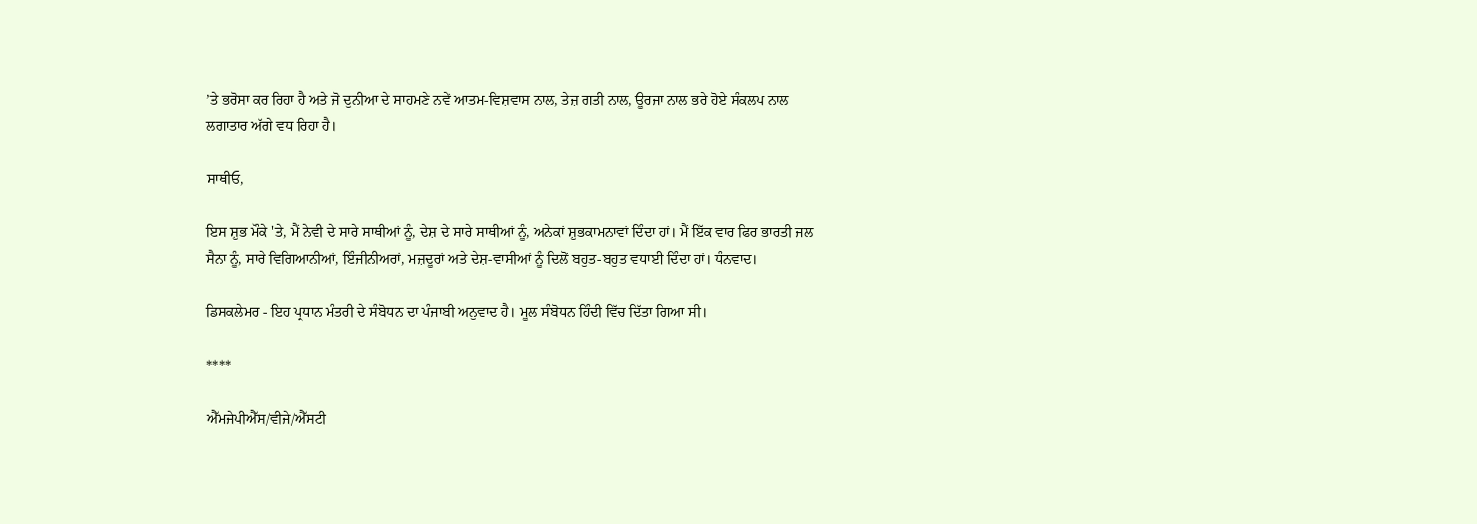’ਤੇ ਭਰੋਸਾ ਕਰ ਰਿਹਾ ਹੈ ਅਤੇ ਜੋ ਦੁਨੀਆ ਦੇ ਸਾਹਮਣੇ ਨਵੇਂ ਆਤਮ-ਵਿਸ਼ਵਾਸ ਨਾਲ, ਤੇਜ਼ ਗਤੀ ਨਾਲ, ਊਰਜਾ ਨਾਲ ਭਰੇ ਹੋਏ ਸੰਕਲਪ ਨਾਲ ਲਗਾਤਾਰ ਅੱਗੇ ਵਧ ਰਿਹਾ ਹੈ।

ਸਾਥੀਓ,

ਇਸ ਸ਼ੁਭ ਮੌਕੇ 'ਤੇ, ਮੈਂ ਨੇਵੀ ਦੇ ਸਾਰੇ ਸਾਥੀਆਂ ਨੂੰ, ਦੇਸ਼ ਦੇ ਸਾਰੇ ਸਾਥੀਆਂ ਨੂੰ, ਅਨੇਕਾਂ ਸ਼ੁਭਕਾਮਨਾਵਾਂ ਦਿੰਦਾ ਹਾਂ। ਮੈਂ ਇੱਕ ਵਾਰ ਫਿਰ ਭਾਰਤੀ ਜਲ ਸੈਨਾ ਨੂੰ, ਸਾਰੇ ਵਿਗਿਆਨੀਆਂ, ਇੰਜੀਨੀਅਰਾਂ, ਮਜ਼ਦੂਰਾਂ ਅਤੇ ਦੇਸ਼-ਵਾਸੀਆਂ ਨੂੰ ਦਿਲੋਂ ਬਹੁਤ-ਬਹੁਤ ਵਧਾਈ ਦਿੰਦਾ ਹਾਂ। ਧੰਨਵਾਦ।

ਡਿਸਕਲੇਮਰ - ਇਹ ਪ੍ਰਧਾਨ ਮੰਤਰੀ ਦੇ ਸੰਬੋਧਨ ਦਾ ਪੰਜਾਬੀ ਅਨੁਵਾਦ ਹੈ। ਮੂਲ ਸੰਬੋਧਨ ਹਿੰਦੀ ਵਿੱਚ ਦਿੱਤਾ ਗਿਆ ਸੀ।

****

ਐੱਮਜੇਪੀਐੱਸ/ਵੀਜੇ/ਐੱਸਟੀ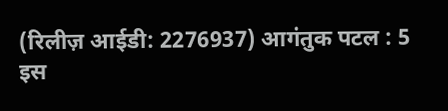(रिलीज़ आईडी: 2276937) आगंतुक पटल : 5
इस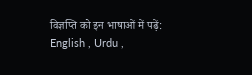विज्ञप्ति को इन भाषाओं में पढ़ें: English , Urdu ,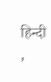हिन्दी ,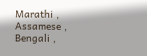Marathi , Assamese , Bengali ,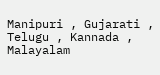Manipuri , Gujarati , Telugu , Kannada , Malayalam